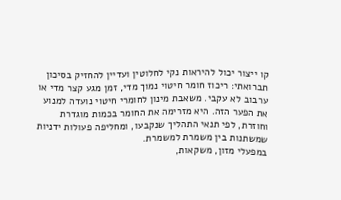קו ייצור יכול להיראות נקי לחלוטין ועדיין להחזיק בסיכון תברואתי: ריכוז חומר חיטוי נמוך מדי, זמן מגע קצר מדי או ערבוב לא עקבי. משאבת מינון לחומרי חיטוי נועדה למנוע את הפער הזה. היא מזרימה את החומר בכמות מוגדרת וחוזרת, לפי תנאי התהליך שנקבעו, ומחליפה פעולות ידניות שמשתנות בין משמרת למשמרת.
במפעלי מזון, משקאות,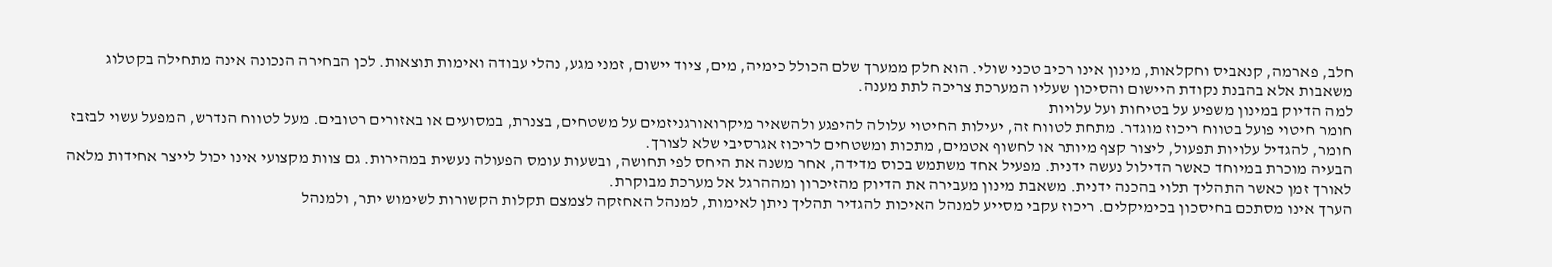חלב, פארמה, קנאביס וחקלאות, מינון אינו רכיב טכני שולי. הוא חלק ממערך שלם הכולל כימיה, מים, ציוד יישום, זמני מגע, נהלי עבודה ואימות תוצאות. לכן הבחירה הנכונה אינה מתחילה בקטלוג משאבות אלא בהבנת נקודת היישום והסיכון שעליו המערכת צריכה לתת מענה.
למה הדיוק במינון משפיע על בטיחות ועל עלויות
חומר חיטוי פועל בטווח ריכוז מוגדר. מתחת לטווח זה, יעילות החיטוי עלולה להיפגע ולהשאיר מיקרואורגניזמים על משטחים, בצנרת, במסועים או באזורים רטובים. מעל לטווח הנדרש, המפעל עשוי לבזבז חומר, להגדיל עלויות תפעול, ליצור קצף מיותר או לחשוף אטמים, מתכות ומשטחים לריכוז אגרסיבי שלא לצורך.
הבעיה מוכרת במיוחד כאשר הדילול נעשה ידנית. מפעיל אחד משתמש בכוס מדידה, אחר משנה את היחס לפי תחושה, ובשעות עומס הפעולה נעשית במהירות. גם צוות מקצועי אינו יכול לייצר אחידות מלאה לאורך זמן כאשר התהליך תלוי בהכנה ידנית. משאבת מינון מעבירה את הדיוק מהזיכרון ומההרגל אל מערכת מבוקרת.
הערך אינו מסתכם בחיסכון בכימיקלים. ריכוז עקבי מסייע למנהל האיכות להגדיר תהליך ניתן לאימות, למנהל האחזקה לצמצם תקלות הקשורות לשימוש יתר, ולמנהל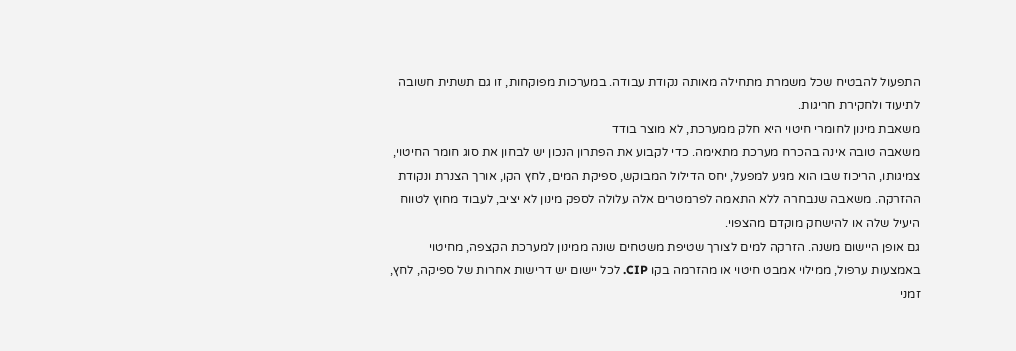התפעול להבטיח שכל משמרת מתחילה מאותה נקודת עבודה. במערכות מפוקחות, זו גם תשתית חשובה לתיעוד ולחקירת חריגות.
משאבת מינון לחומרי חיטוי היא חלק ממערכת, לא מוצר בודד
משאבה טובה אינה בהכרח מערכת מתאימה. כדי לקבוע את הפתרון הנכון יש לבחון את סוג חומר החיטוי, צמיגותו, הריכוז שבו הוא מגיע למפעל, יחס הדילול המבוקש, ספיקת המים, לחץ הקו, אורך הצנרת ונקודת ההזרקה. משאבה שנבחרה ללא התאמה לפרמטרים אלה עלולה לספק מינון לא יציב, לעבוד מחוץ לטווח היעיל שלה או להישחק מוקדם מהצפוי.
גם אופן היישום משנה. הזרקה למים לצורך שטיפת משטחים שונה ממינון למערכת הקצפה, מחיטוי באמצעות ערפול, ממילוי אמבט חיטוי או מהזרמה בקו CIP. לכל יישום יש דרישות אחרות של ספיקה, לחץ, זמני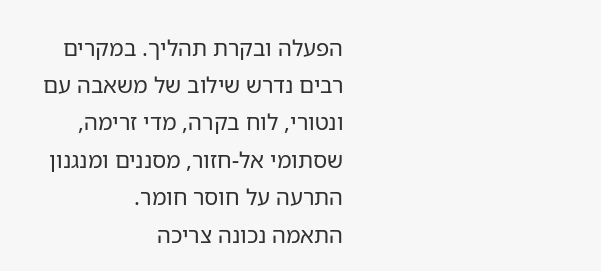הפעלה ובקרת תהליך. במקרים רבים נדרש שילוב של משאבה עם ונטורי, לוח בקרה, מדי זרימה, שסתומי אל-חזור, מסננים ומנגנון התרעה על חוסר חומר.
התאמה נכונה צריכה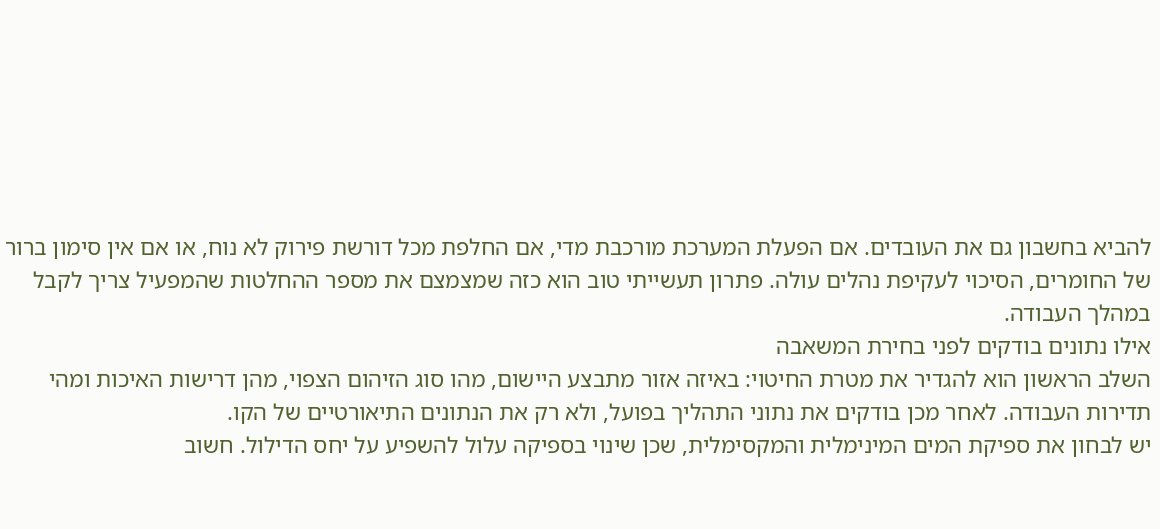להביא בחשבון גם את העובדים. אם הפעלת המערכת מורכבת מדי, אם החלפת מכל דורשת פירוק לא נוח, או אם אין סימון ברור של החומרים, הסיכוי לעקיפת נהלים עולה. פתרון תעשייתי טוב הוא כזה שמצמצם את מספר ההחלטות שהמפעיל צריך לקבל במהלך העבודה.
אילו נתונים בודקים לפני בחירת המשאבה
השלב הראשון הוא להגדיר את מטרת החיטוי: באיזה אזור מתבצע היישום, מהו סוג הזיהום הצפוי, מהן דרישות האיכות ומהי תדירות העבודה. לאחר מכן בודקים את נתוני התהליך בפועל, ולא רק את הנתונים התיאורטיים של הקו.
יש לבחון את ספיקת המים המינימלית והמקסימלית, שכן שינוי בספיקה עלול להשפיע על יחס הדילול. חשוב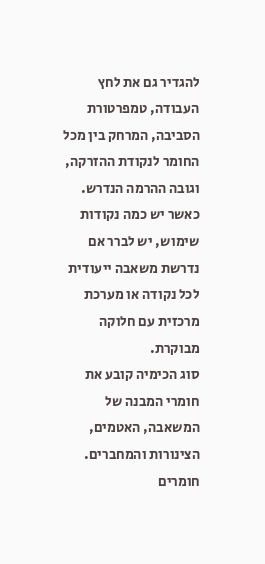להגדיר גם את לחץ העבודה, טמפרטורת הסביבה, המרחק בין מכל החומר לנקודת ההזרקה, וגובה ההרמה הנדרש. כאשר יש כמה נקודות שימוש, יש לברר אם נדרשת משאבה ייעודית לכל נקודה או מערכת מרכזית עם חלוקה מבוקרת.
סוג הכימיה קובע את חומרי המבנה של המשאבה, האטמים, הצינורות והמחברים. חומרים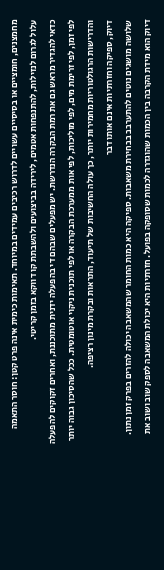מחמצנים, חומציים או בסיסיים עשויים לדרוש רכיבים עמידים במיוחד. תאימות כימית אינה פרט קטן: חוסר התאמה עלול לגרום לנזילות, להתנפחות אטמים, לירידה בביצועים ולהשבתת קו דווקא בזמן קריטי.
כדאי להגדיר מראש גם את רמת הבקרה הנדרשת. יש מפעלים שבהם די בהפעלה ידנית מתוכננת, ואחרים זקוקים להפעלה לפי זמן, לפי זרימת מים, לפי מוליכות, לפי אות ממערכת הבקרה או לפי תוכנית ניקוי אוטומטית. ככל שהסיכון גבוה יותר והדרישות הרגולטוריות מחמירות יותר, כך עולה החשיבות של תיעוד, התראות ובקרת מינון רציפה.
דיוק, ספיקה וחזרתיות אינם אותו דבר
שלושה מושגים נוטים להתערבב בבחירת משאבות. ספיקה היא כמות החומר שהמשאבה יכולה להזרים בפרק זמן נתון. דיוק הוא מידת הקרבה בין הכמות שהוגדרה לכמות שסופקה בפועל. חזרתיות היא יכולת המשאבה לספק שוב ושוב את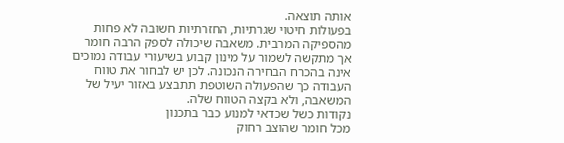אותה תוצאה.
בפעולות חיטוי שגרתיות, החזרתיות חשובה לא פחות מהספיקה המרבית. משאבה שיכולה לספק הרבה חומר אך מתקשה לשמור על מינון קבוע בשיעורי עבודה נמוכים אינה בהכרח הבחירה הנכונה. לכן יש לבחור את טווח העבודה כך שהפעולה השוטפת תתבצע באזור יעיל של המשאבה, ולא בקצה הטווח שלה.
נקודות כשל שכדאי למנוע כבר בתכנון
מכל חומר שהוצב רחוק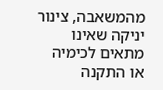מהמשאבה, צינור יניקה שאינו מתאים לכימיה או התקנה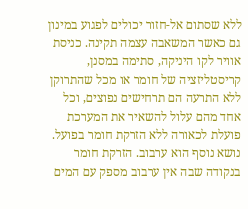ללא שסתום אל-חזור יכולים לפגוע במינון גם כאשר המשאבה עצמה תקינה. כניסת אוויר לקו היניקה, סתימה במסנן, קריסטליזציה של חומר או מכל שהתרוקן ללא התרעה הם תרחישים נפוצים, וכל אחד מהם עלול להשאיר את המערכת פועלת לכאורה ללא הזרקת חומר בפועל.
נושא נוסף הוא ערבוב. הזרקת חומר בנקודה שבה אין ערבוב מספק עם המים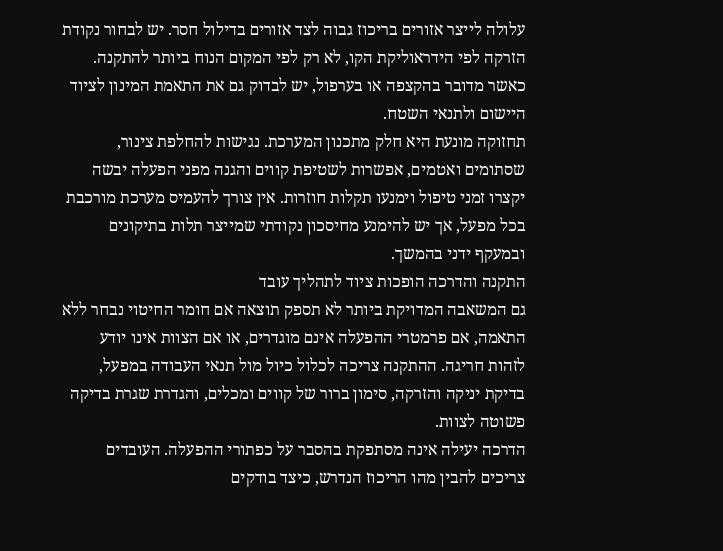עלולה לייצר אזורים בריכוז גבוה לצד אזורים בדילול חסר. יש לבחור נקודת הזרקה לפי הידראוליקת הקו, לא רק לפי המקום הנוח ביותר להתקנה. כאשר מדובר בהקצפה או בערפול, יש לבדוק גם את התאמת המינון לציוד היישום ולתנאי השטח.
תחזוקה מונעת היא חלק מתכנון המערכת. נגישות להחלפת צינור, שסתומים ואטמים, אפשרות לשטיפת קווים והגנה מפני הפעלה יבשה יקצרו זמני טיפול וימנעו תקלות חוזרות. אין צורך להעמיס מערכת מורכבת בכל מפעל, אך יש להימנע מחיסכון נקודתי שמייצר תלות בתיקונים ובמעקף ידני בהמשך.
התקנה והדרכה הופכות ציוד לתהליך עובד
גם המשאבה המדויקת ביותר לא תספק תוצאה אם חומר החיטוי נבחר ללא התאמה, אם פרמטרי ההפעלה אינם מוגדרים, או אם הצוות אינו יודע לזהות חריגה. ההתקנה צריכה לכלול כיול מול תנאי העבודה במפעל, בדיקת יניקה והזרקה, סימון ברור של קווים ומכלים, והגדרת שגרת בדיקה פשוטה לצוות.
הדרכה יעילה אינה מסתפקת בהסבר על כפתורי ההפעלה. העובדים צריכים להבין מהו הריכוז הנדרש, כיצד בודקים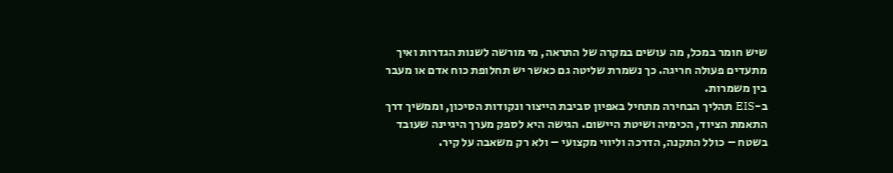שיש חומר במכל, מה עושים במקרה של התראה, מי מורשה לשנות הגדרות ואיך מתעדים פעולה חריגה. כך נשמרת שליטה גם כאשר יש תחלופת כוח אדם או מעבר בין משמרות.
ב-EIS תהליך הבחירה מתחיל באפיון סביבת הייצור ונקודות הסיכון, וממשיך דרך התאמת הציוד, הכימיה ושיטת היישום. הגישה היא לספק מערך היגיינה שעובד בשטח – כולל התקנה, הדרכה וליווי מקצועי – ולא רק משאבה על קיר.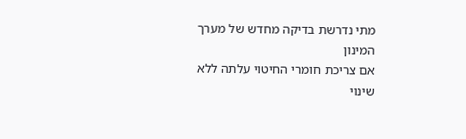מתי נדרשת בדיקה מחדש של מערך המינון
אם צריכת חומרי החיטוי עלתה ללא שינוי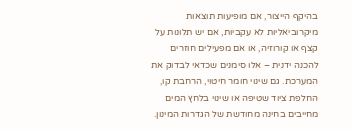בהיקף הייצור, אם מופיעות תוצאות מיקרוביאליות לא עקביות, אם יש תלונות על קצף או קורוזיה, או אם מפעילים חוזרים להכנה ידנית – אלו סימנים שכדאי לבדוק את המערכת. גם שינוי חומר חיטוי, הרחבת קו, החלפת ציוד שטיפה או שינוי בלחץ המים מחייבים בחינה מחודשת של הגדרות המינון.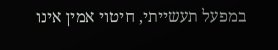במפעל תעשייתי, חיטוי אמין אינו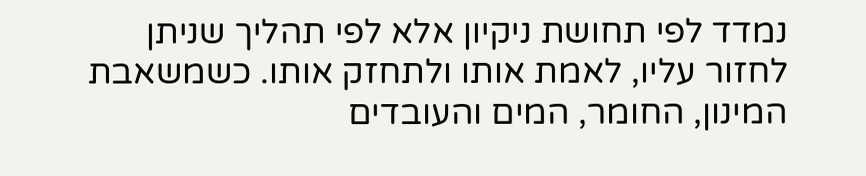נמדד לפי תחושת ניקיון אלא לפי תהליך שניתן לחזור עליו, לאמת אותו ולתחזק אותו. כשמשאבת המינון, החומר, המים והעובדים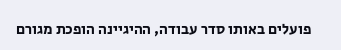פועלים באותו סדר עבודה, ההיגיינה הופכת מגורם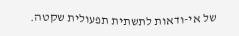של אי-ודאות לתשתית תפעולית שקטה.